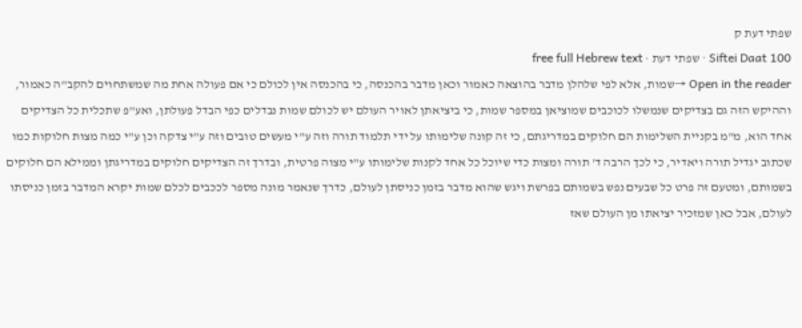שפתי דעת ק
Siftei Daat 100 · שפתי דעת · free full Hebrew text
Open in the reader →שמות, אלא לפי שלהלן מדבר בהוצאה כאמור וכאן מדבר בהכנסה, כי בהכנסה אין לכולם כי אם פעולה אחת מה שמשתחוים להקב"ה כאמור, וההיקש הזה גם בצדיקים שנמשלו לכוכבים שמוציאן במספר שמות, כי ביציאתן לאויר העולם יש לכולם שמות נבדלים כפי הבדל פעולתן, ואע"פ שתכלית כל הצדיקים אחד הוא, מ"מ בקניית השלימות הם חלוקים במדריגתם, כי זה קונה שלימותו על ידי תלמוד תורה וזה ע"י מעשים טובים וזה ע"י צדקה וכן ע"י כמה מצות חלוקות כמו שכתוב יגדיל תורה ויאדיר, כי לכך הרבה ד' תורה ומצות כדי שיוכל כל אחד לקנות שלימותו ע"י מצוה פרטית, ובדרך זה הצדיקים חלוקים במדריגתן וממילא הם חלוקים בשמותם, ומטעם זה פרט כל שבעים נפש בשמותם בפרשת ויגש שהוא מדבר בזמן כניסתן לעולם, כדרך שנאמר מונה מספר לככבים לכלם שמות יקרא המדבר בזמן כניסתו לעולם, אבל כאן שמזכיר יציאתו מן העולם שאז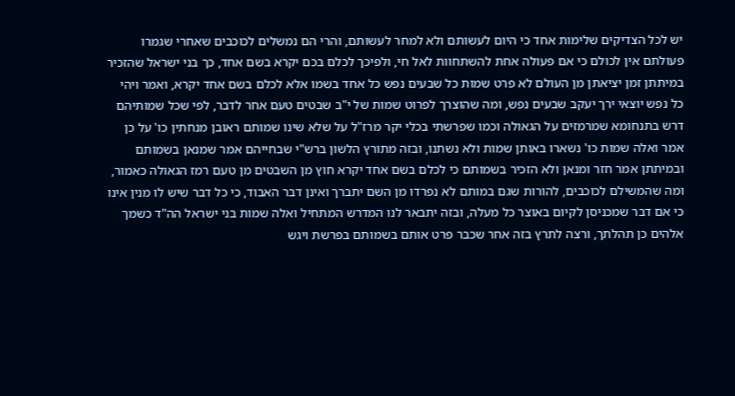יש לכל הצדיקים שלימות אחד כי היום לעשותם ולא למחר לעשותם, והרי הם נמשלים לכוכבים שאחרי שגמרו פעולתם אין לכולם כי אם פעולה אחת להשתחוות לאל חי, ולפיכך לכלם בכם יקרא בשם אחד, כך בני ישראל שהזכיר במיתתן זמן יציאתן מן העולם לא פרט שמות כל שבעים נפש כל אחד בשמו אלא לכלם בשם אחד יקרא, ואמר ויהי כל נפש יוצאי ירך יעקב שבעים נפש, ומה שהוצרך לפרוט שמות של י"ב שבטים טעם אחר לדבר, לפי שכל שמותיהם דרש בתנחומא שמרמזים על הגאולה וכמו שפרשתי בכלי יקר מרז"ל על שלא שינו שמותם ראובן מנחתין כו' על כן אמר ואלה שמות כו' נשארו באותן שמות ולא נשתנו, ובזה מתורץ הלשון ברש"י שבחייהם אמר שמנאן בשמותם ובמיתתן אמר חזר ומנאן ולא הזכיר בשמותם כי לכלם בשם אחד יקרא חוץ מן השבטים מן טעם רמז הגאולה כאמור, ומה שהמשילם לכוכבים, להורות שגם במותם לא נפרדו מן השם יתברך ואינן דבר האבוד, כי כל דבר שיש לו מנין אינו כי אם דבר שמכניסן לקיום באוצר כל מעלה, ובזה יתבאר לנו המדרש המתחיל ואלה שמות בני ישראל הה"ד כשמך אלהים כן תהלתך, ורצה לתרץ בזה אחר שכבר פרט אותם בשמותם בפרשת ויגש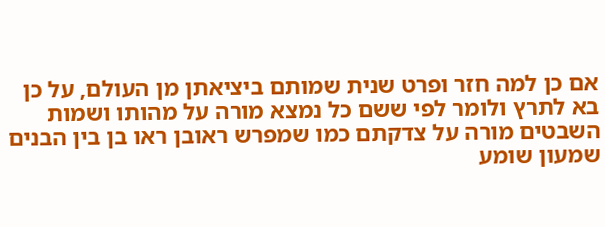אם כן למה חזר ופרט שנית שמותם ביציאתן מן העולם, על כן בא לתרץ ולומר לפי ששם כל נמצא מורה על מהותו ושמות השבטים מורה על צדקתם כמו שמפרש ראובן ראו בן בין הבנים שמעון שומע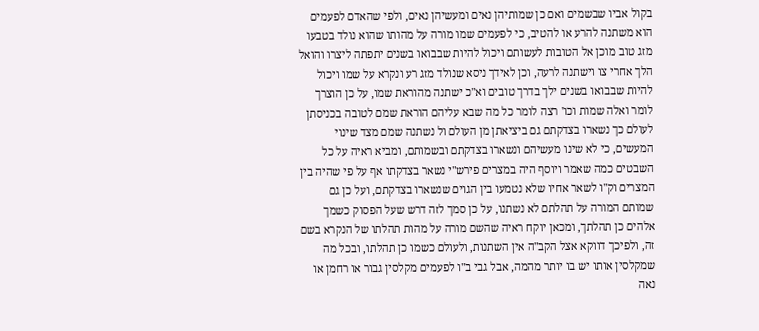בקול אביו שבשמים ואם כן שמותיהן נאים ומעשיהן נאים, ולפי שהאדם לפעמים הוא משתנה להרע או להטיב, כי לפעמים שמו מורה על מהותו שהוא נולד בטבעו מזג טוב מוכן אל הטובות לעשותם ויכול להיות שבבואו בשנים יתפתה ליצרו והואל הלך אחרי צו וישתנה לרעה, וכן לאידך ניסא שנולד מזג רע ונקרא על שמו ויכול להיות שבבואו בשנים ילך בדרך טובים וא"כ ישתנה מהוראת שמו, על כן הוצרך לומר ואלה שמות וכו' רצה לומר כל מה שבא עליהם הוראת שמם לטובה בכניסתן לעולם כך נשארו בצדקתם גם ביציאתן מן העולם ול נשתנה שמם מצד שינוי המעשים, כי לא שינו מעשיהם ונשארו בצדקתם ובשמותם, ומביא ראיה על כל השבטים כמה שאמר ויוסף היה במצרים פירש"י נשאר בצדקתו אף על פי שהיה בין המצרים וק"ו לשאר אחיו שלא נטמעו בין הגוים שנשארו בצדקתם, ועל כן גם שמותם המורה על תהלתם לא נשתנו, על כן סמך לזה דרש שעל הפסוק כשמך אלהים כן תהלתך, ומכאן יוקח ראיה שהשם מורה על מהות תהלתו של הנקרא בשם זה, ולפיכך דווקא אצל הקב"ה אין השתנות, ולעולם כשמו כן תהלתו, ובכל מה שמקלסין אותו יש בו יותר מהמה, אבל גבי ב"ו לפעמים מקלסין גבור או רחמן או נאה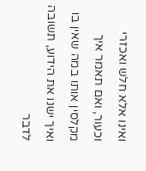ואינו אלא חלש ואכזרי וכעור, ואם תאמר איך מקלסין אותו במה שאין בו ואיך ישנו את הידוע, תשובה לדבר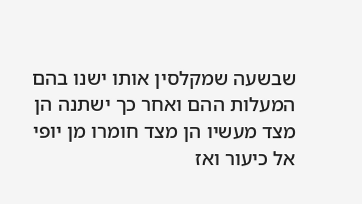שבשעה שמקלסין אותו ישנו בהם המעלות ההם ואחר כך ישתנה הן מצד מעשיו הן מצד חומרו מן יופי אל כיעור ואז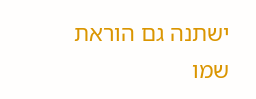ישתנה גם הוראת שמו